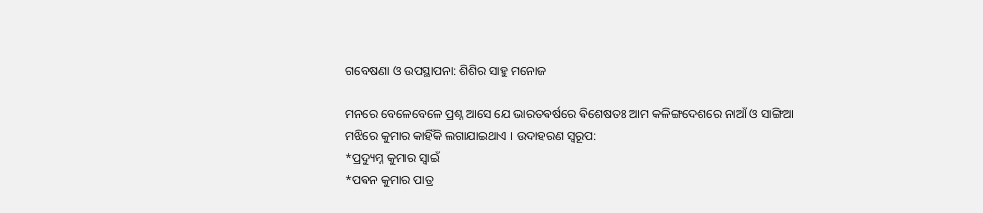ଗବେଷଣା ଓ ଉପସ୍ଥାପନା: ଶିଶିର ସାହୁ ମନୋଜ

ମନରେ ବେଳେବେଳେ ପ୍ରଶ୍ନ ଆସେ ଯେ ଭାରତଵର୍ଷରେ ଵିଶେଷତଃ ଆମ କଳିଙ୍ଗଦେଶରେ ନାଆଁ ଓ ସାଙ୍ଗିଆ ମଝିରେ କୁମାର କାହିଁକି ଲଗାଯାଇଥାଏ । ଉଦାହରଣ ସ୍ୱରୂପ:
*ପ୍ରଦ୍ୟୁମ୍ନ କୁମାର ସ୍ଵାଇଁ
*ପଵନ କୁମାର ପାତ୍ର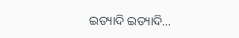ଇତ୍ୟାଦି ଇତ୍ୟାଦି…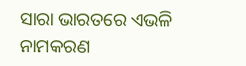ସାରା ଭାରତରେ ଏଭଳି ନାମକରଣ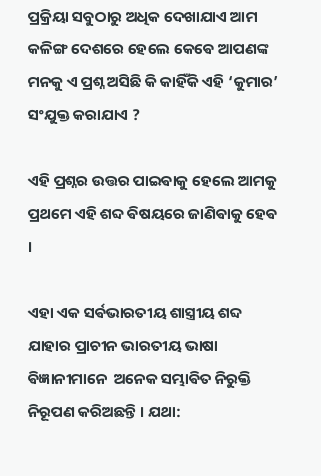ପ୍ରକ୍ରିୟା ସବୁଠାରୁ ଅଧିକ ଦେଖାଯାଏ ଆମ କଳିଙ୍ଗ ଦେଶରେ ହେଲେ କେଵେ ଆପଣଙ୍କ ମନକୁ ଏ ପ୍ରଶ୍ନ ଅସିଛି କି କାହିଁକି ଏହି ‘କୁମାର’ ସଂଯୁକ୍ତ କରାଯାଏ ?

ଏହି ପ୍ରଶ୍ନର ଉତ୍ତର ପାଇଵାକୁ ହେଲେ ଆମକୁ ପ୍ରଥମେ ଏହି ଶବ୍ଦ ଵିଷୟରେ ଜାଣିଵାକୁ ହେଵ ।

ଏହା ଏକ ସର୍ଵଭାରତୀୟ ଶାସ୍ତ୍ରୀୟ ଶବ୍ଦ ଯାହାର ପ୍ରାଚୀନ ଭାରତୀୟ ଭାଷା ଵିଜ୍ଞାନୀମାନେ  ଅନେକ ସମ୍ଭାଵିତ ନିରୁକ୍ତି ନିରୂପଣ କରିଅଛନ୍ତି । ଯଥା: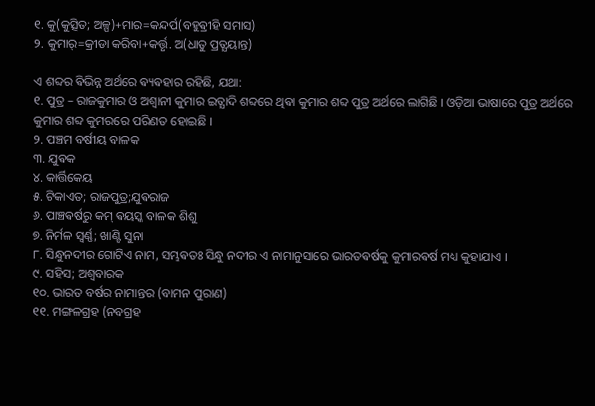୧. କୁ(କୁତ୍ସିତ; ଅଳ୍ପ)+ମାର=କନ୍ଦର୍ପ(ବହୁଵ୍ରୀହି ସମାସ)
୨. କୁମାର୍=କ୍ରୀଡା କରିବା+କର୍ତ୍ତୃ. ଅ(ଧାତୁ ପ୍ରତ୍ଯୟାନ୍ତ)

ଏ ଶବ୍ଦର ଵିଭିନ୍ନ ଅର୍ଥରେ ଵ୍ୟଵହାର ରହିଛି, ଯଥା:
୧. ପୁତ୍ର – ରାଜକୁମାର ଓ ଅଶ୍ବାନୀ କୁମାର ଇତ୍ଯାଦି ଶବ୍ଦରେ ଥିଵା କୁମାର ଶବ୍ଦ ପୁତ୍ର ଅର୍ଥରେ ଲାଗିଛି । ଓଡ଼ିଆ ଭାଷାରେ ପୁତ୍ର ଅର୍ଥରେ କୁମାର ଶବ୍ଦ କୁମରରେ ପରିଣତ ହୋଇଛି ।
୨. ପଞ୍ଚମ ବର୍ଷୀୟ ବାଳକ
୩. ଯୁଵକ
୪. କାର୍ତ୍ତିକେୟ
୫. ଟିକାଏତ; ରାଜପୁତ୍ର;ଯୁଵରାଜ
୬. ପାଞ୍ଚଵର୍ଷରୁ କମ୍ ଵୟସ୍କ ବାଳକ ଶିଶୁ
୭. ନିର୍ମଳ ସ୍ବର୍ଣ୍ଣ; ଖାଣ୍ଟି ସୁନା
୮. ସିନ୍ଧୁନଦୀର ଗୋଟିଏ ନାମ, ସମ୍ଭଵତଃ ସିନ୍ଧୁ ନଦୀର ଏ ନାମାନୁସାରେ ଭାରତଵର୍ଷକୁ କୁମାରଵର୍ଷ ମଧ୍ୟ କୁହାଯାଏ ।
୯. ସହିସ; ଅଶ୍ବବାରକ
୧୦. ଭାରତ ବର୍ଷର ନାମାନ୍ତର (ବାମନ ପୁରାଣ)
୧୧. ମଙ୍ଗଳଗ୍ରହ (ନବଗ୍ରହ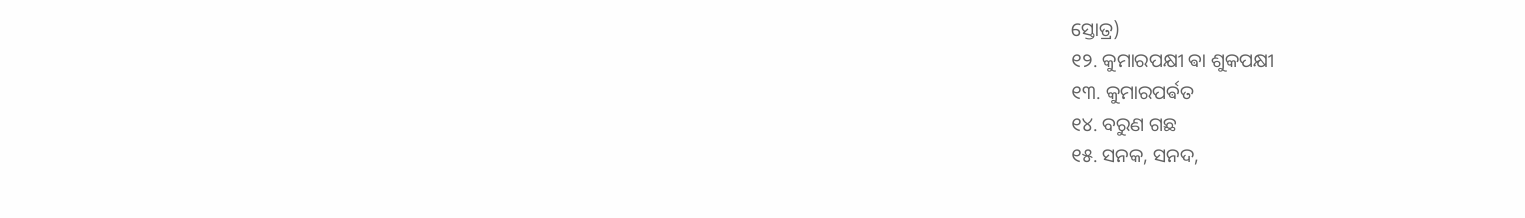ସ୍ତୋତ୍ର)
୧୨. କୁମାରପକ୍ଷୀ ଵା ଶୁକପକ୍ଷୀ
୧୩. କୁମାରପର୍ଵତ
୧୪. ବରୁଣ ଗଛ
୧୫. ସନକ, ସନଦ,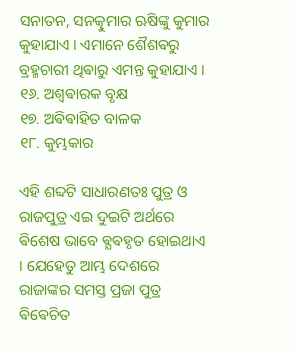ସନାତନ, ସନତ୍କୁମାର ଋଷିଙ୍କୁ କୁମାର କୁହାଯାଏ । ଏମାନେ ଶୈଶଵରୁ ବ୍ରହ୍ମଚାରୀ ଥିଵାରୁ ଏମନ୍ତ କୁହାଯାଏ ।
୧୬. ଅଶ୍ବଵାରକ ବୃକ୍ଷ
୧୭. ଅଵିଵାହିତ ବାଳକ
୧୮. କୁମ୍ଭକାର

ଏହି ଶବ୍ଦଟି ସାଧାରଣତଃ ପୁତ୍ର ଓ ରାଜପୁତ୍ର ଏଇ ଦୁଇଟି ଅର୍ଥରେ ଵିଶେଷ ଭାବେ ଵ୍ଯଵହୃତ ହୋଇଥାଏ । ଯେହେତୁ ଆମ୍ଭ ଦେଶରେ ରାଜାଙ୍କର ସମସ୍ତ ପ୍ରଜା ପୁତ୍ର ଵିଵେଚିତ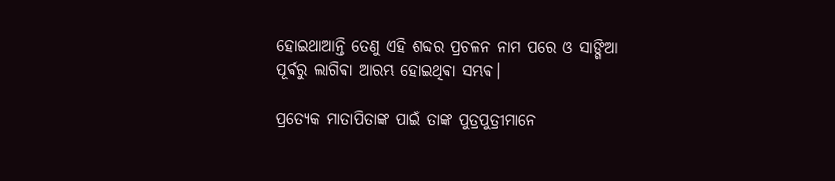ହୋଇଥାଆନ୍ତି ତେଣୁ ଏହି ଶବ୍ଦର ପ୍ରଚଳନ ନାମ ପରେ ଓ ସାଙ୍ଗିଆ ପୂର୍ଵରୁ ଲାଗିଵା ଆରମ୍ଭ ହୋଇଥିଵା ସମ୍ଭଵ।

ପ୍ରତ୍ୟେକ ମାତାପିତାଙ୍କ ପାଇଁ ତାଙ୍କ ପୁତ୍ରପୁତ୍ରୀମାନେ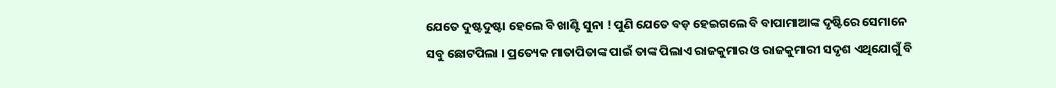ଯେତେ ଦୁଷ୍ଟଦୁଷ୍ଟା ହେଲେ ବି ଖାଣ୍ଟି ସୁନା ! ପୁଣି ଯେତେ ବଡ଼ ହେଇଗଲେ ବି ବାପାମାଆଙ୍କ ଦୃଷ୍ଟିରେ ସେମାନେ ସବୁ ଛୋଟପିଲା । ପ୍ରତ୍ୟେକ ମାତାପିତାଙ୍କ ପାଇଁ ତାଙ୍କ ପିଲାଏ ରାଜକୁମାର ଓ ରାଜକୁମାରୀ ସଦୃଶ ଏଥିଯୋଗୁଁ ବି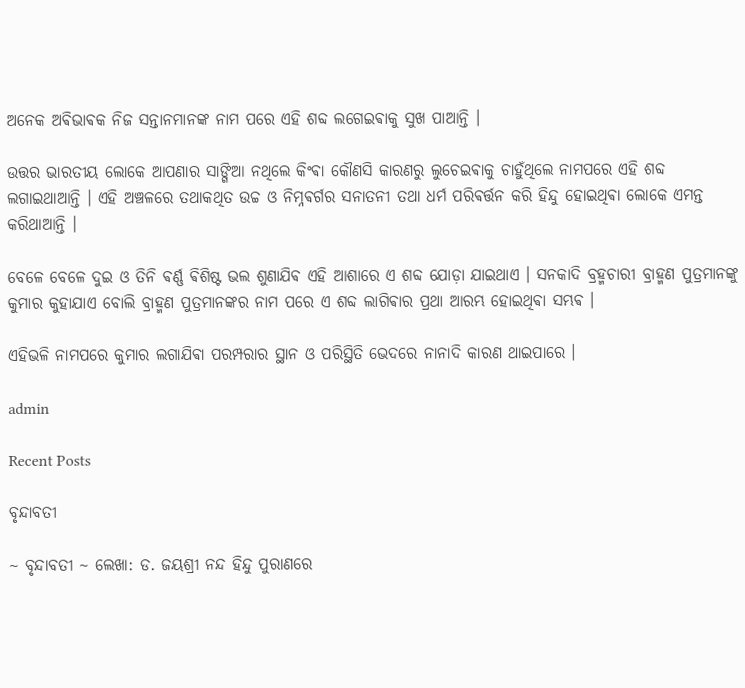ଅନେକ ଅଵିଭାଵକ ନିଜ ସନ୍ତାନମାନଙ୍କ ନାମ ପରେ ଏହି ଶବ୍ଦ ଲଗେଇଵାକୁ ସୁଖ ପାଆନ୍ତି ।

ଉତ୍ତର ଭାରତୀୟ ଲୋକେ ଆପଣାର ସାଙ୍ଗିଆ ନଥିଲେ କିଂଵା କୌଣସି କାରଣରୁ ଲୁଚେଇଵାକୁ ଚାହୁଁଥିଲେ ନାମପରେ ଏହି ଶବ୍ଦ ଲଗାଇଥାଆନ୍ତି । ଏହି ଅଞ୍ଚଳରେ ତଥାକଥିତ ଉଚ୍ଚ ଓ ନିମ୍ନଵର୍ଗର ସନାତନୀ ତଥା ଧର୍ମ ପରିଵର୍ତ୍ତନ କରି ହିନ୍ଦୁ ହୋଇଥିଵା ଲୋକେ ଏମନ୍ତ କରିଥାଆନ୍ତି ।

ବେଳେ ବେଳେ ଦୁଇ ଓ ତିନି ଵର୍ଣ୍ଣ ଵିଶିଷ୍ଟ ଭଲ ଶୁଣାଯିଵ ଏହି ଆଶାରେ ଏ ଶବ୍ଦ ଯୋଡ଼ା ଯାଇଥାଏ । ସନକାଦି ବ୍ରହ୍ମଚାରୀ ବ୍ରାହ୍ମଣ ପୁତ୍ରମାନଙ୍କୁ କୁମାର କୁହାଯାଏ ବୋଲି ବ୍ରାହ୍ମଣ ପୁତ୍ରମାନଙ୍କର ନାମ ପରେ ଏ ଶବ୍ଦ ଲାଗିଵାର ପ୍ରଥା ଆରମ୍ଭ ହୋଇଥିଵା ସମ୍ଭଵ ।

ଏହିଭଳି ନାମପରେ କୁମାର ଲଗାଯିଵା ପରମ୍ପରାର ସ୍ଥାନ ଓ ପରିସ୍ଥିତି ଭେଦରେ ନାନାଦି କାରଣ ଥାଇପାରେ ।

admin

Recent Posts

ବୃନ୍ଦାବତୀ

~ ବୃନ୍ଦାବତୀ ~ ଲେଖା: ଡ. ଜୟଶ୍ରୀ ନନ୍ଦ ହିନ୍ଦୁ ପୁରାଣରେ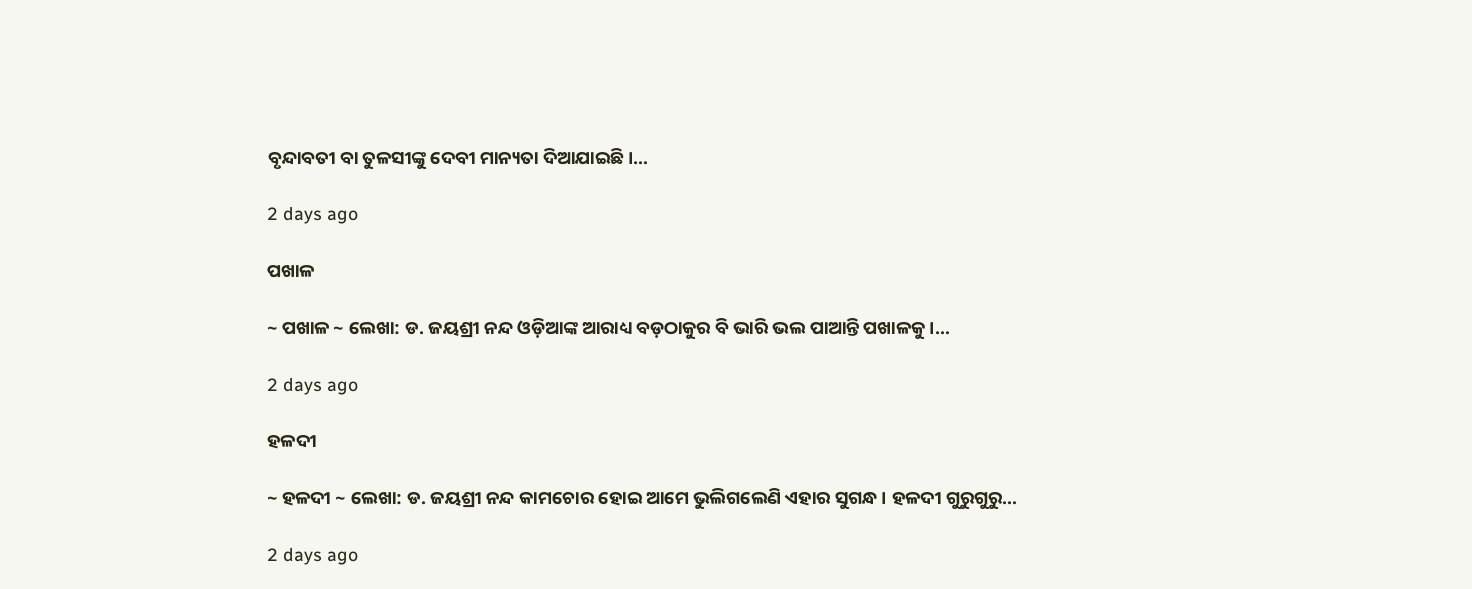ବୃନ୍ଦାବତୀ ବା ତୁଳସୀଙ୍କୁ ଦେବୀ ମାନ୍ୟତା ଦିଆଯାଇଛି।…

2 days ago

ପଖାଳ

~ ପଖାଳ ~ ଲେଖା: ଡ. ଜୟଶ୍ରୀ ନନ୍ଦ ଓଡ଼ିଆଙ୍କ ଆରାଧ୍ୟ ବଡ଼ଠାକୁର ବି ଭାରି ଭଲ ପାଆନ୍ତି ପଖାଳକୁ।…

2 days ago

ହଳଦୀ

~ ହଳଦୀ ~ ଲେଖା: ଡ. ଜୟଶ୍ରୀ ନନ୍ଦ କାମଚୋର ହୋଇ ଆମେ ଭୁଲିଗଲେଣି ଏହାର ସୁଗନ୍ଧ। ହଳଦୀ ଗୁରୁଗୁରୁ…

2 days ago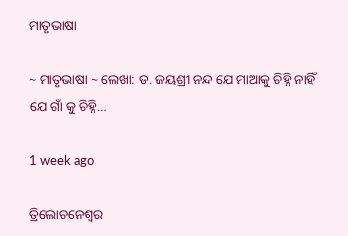ମାତୃଭାଷା

~ ମାତୃଭାଷା ~ ଲେଖା: ଡ. ଜୟଶ୍ରୀ ନନ୍ଦ ଯେ ମାଆକୁ ଚିହ୍ନି ନାହିଁ ଯେ ଗାଁ କୁ ଚିହ୍ନି…

1 week ago

ତ୍ରିଲୋଚନେଶ୍ୱର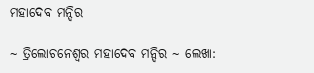ମହାଦେବ ମନ୍ଦିର

~ ତ୍ରିଲୋଚନେଶ୍ୱର ମହାଦେବ ମନ୍ଦିର ~ ଲେଖା: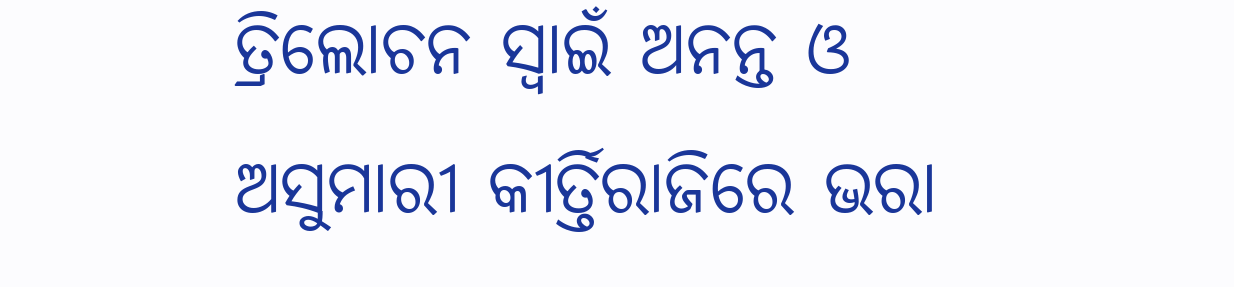ତ୍ରିଲୋଚନ ସ୍ୱାଇଁ ଅନନ୍ତ ଓ ଅସୁମାରୀ କୀର୍ତ୍ତିରାଜିରେ ଭରା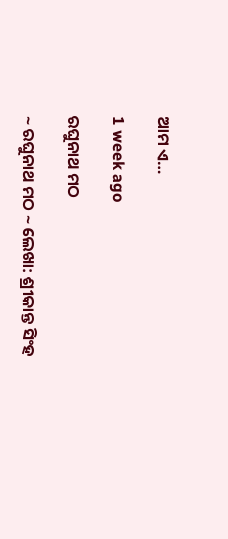ଆମ ଏ…

1 week ago

ରଘୁନାଥ ମଠ

~ ରଘୁନାଥ ମଠ ~ ଲେଖା: ଶ୍ରୀକାନ୍ତ ସିଂହ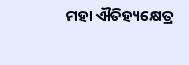ମହା ଐତିହ୍ୟକ୍ଷେତ୍ର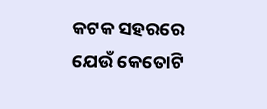କଟକ ସହରରେ ଯେଉଁ କେତୋଟି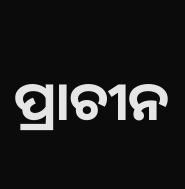ପ୍ରାଚୀନ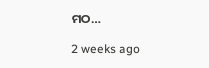ମଠ…

2 weeks ago